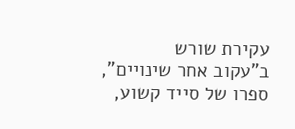עקירת שורש
ב"עקוב אחר שינויים", ספרו של סייד קשוע,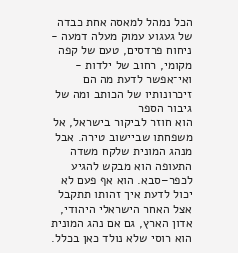הכל נמהל למאסה אחת כבדה של געגוע עמוק מעלה דמעה - ניחוח פרדסים, טעם של קפה מקומי, רחוב של ילדות - ואי־אפשר לדעת מה הם זיכרונותיו של הכותב ומה של גיבור הספר
הוא חוזר לביקור בישראל, אל משפחתו שביישוב טירה. אבל מנהג המונית שלקח משדה התעופה הוא מבקש להגיע לכפר–סבא. הוא אף פעם לא יכול לדעת איך זהותו תתקבל אצל האחר הישראלי היהודי, אדון הארץ, גם אם נהג המונית הוא רוסי שלא נולד כאן בכלל.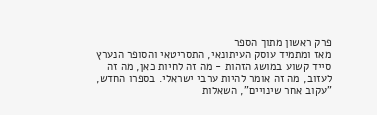פרק ראשון מתוך הספר
מאז ומתמיד עוסק העיתונאי, התסריטאי והסופר הנערץ סייד קשוע במושג הזהות - מה זה לחיות כאן, מה זה לעזוב, מה זה אומר להיות ערבי ישראלי. בספרו החדש, "עקוב אחר שינויים", השאלות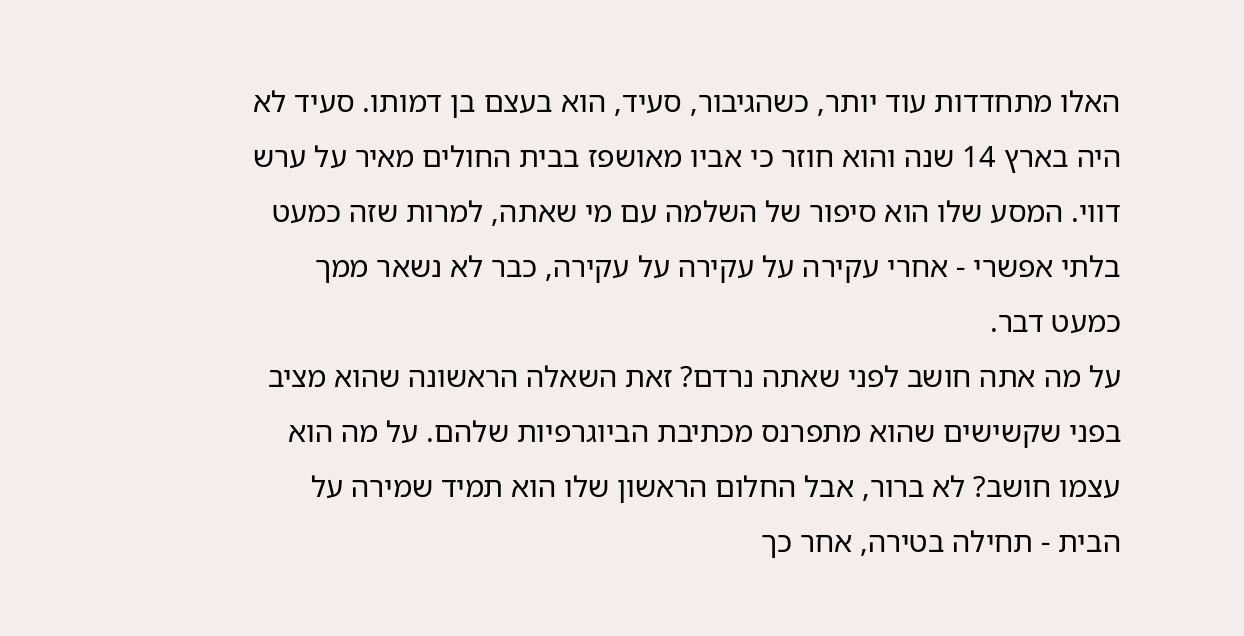האלו מתחדדות עוד יותר, כשהגיבור, סעיד, הוא בעצם בן דמותו. סעיד לא היה בארץ 14 שנה והוא חוזר כי אביו מאושפז בבית החולים מאיר על ערש דווי. המסע שלו הוא סיפור של השלמה עם מי שאתה, למרות שזה כמעט בלתי אפשרי - אחרי עקירה על עקירה על עקירה, כבר לא נשאר ממך כמעט דבר.
על מה אתה חושב לפני שאתה נרדם? זאת השאלה הראשונה שהוא מציב בפני שקשישים שהוא מתפרנס מכתיבת הביוגרפיות שלהם. על מה הוא עצמו חושב? לא ברור, אבל החלום הראשון שלו הוא תמיד שמירה על הבית - תחילה בטירה, אחר כך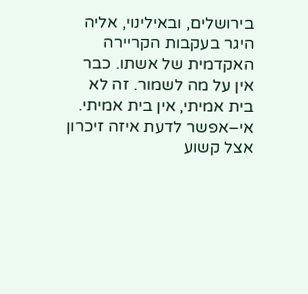בירושלים, ובאילינוי, אליה היגר בעקבות הקריירה האקדמית של אשתו. כבר אין על מה לשמור. זה לא בית אמיתי, אין בית אמיתי.
אי–אפשר לדעת איזה זיכרון אצל קשוע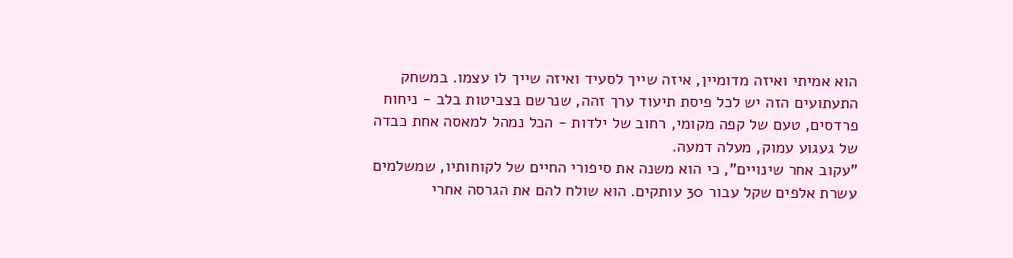הוא אמיתי ואיזה מדומיין, איזה שייך לסעיד ואיזה שייך לו עצמו. במשחק התעתועים הזה יש לכל פיסת תיעוד ערך זהה, שנרשם בצביטות בלב - ניחוח פרדסים, טעם של קפה מקומי, רחוב של ילדות - הכל נמהל למאסה אחת כבדה של געגוע עמוק, מעלה דמעה.
"עקוב אחר שינויים", כי הוא משנה את סיפורי החיים של לקוחותיו, שמשלמים עשרת אלפים שקל עבור 30 עותקים. הוא שולח להם את הגרסה אחרי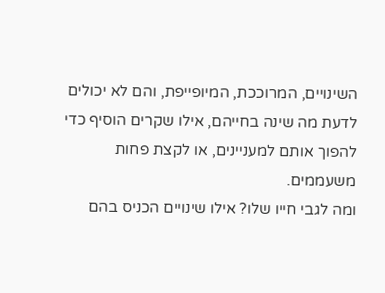השינויים, המרוככת, המיופייפת, והם לא יכולים לדעת מה שינה בחייהם, אילו שקרים הוסיף כדי להפוך אותם למעניינים, או לקצת פחות משעממים.
ומה לגבי חייו שלו? אילו שינויים הכניס בהם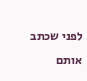לפני שכתב אותם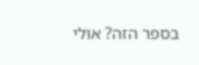בספר הזה? אולי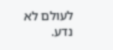לעולם לא נדע.